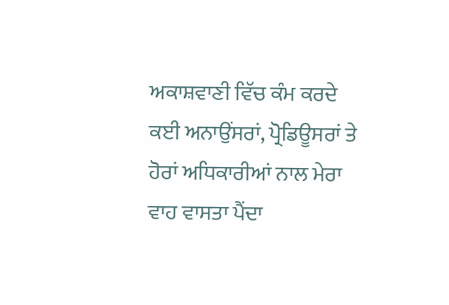ਅਕਾਸ਼ਵਾਣੀ ਵਿੱਚ ਕੰਮ ਕਰਦੇ ਕਈ ਅਨਾਉਂਸਰਾਂ, ਪ੍ਰੋਡਿਊਸਰਾਂ ਤੇ ਹੋਰਾਂ ਅਧਿਕਾਰੀਆਂ ਨਾਲ ਮੇਰਾ ਵਾਹ ਵਾਸਤਾ ਪੈਂਦਾ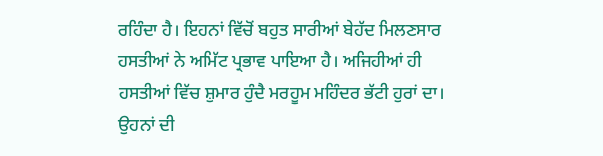ਰਹਿੰਦਾ ਹੈ। ਇਹਨਾਂ ਵਿੱਚੋਂ ਬਹੁਤ ਸਾਰੀਆਂ ਬੇਹੱਦ ਮਿਲਣਸਾਰ ਹਸਤੀਆਂ ਨੇ ਅਮਿੱਟ ਪ੍ਰਭਾਵ ਪਾਇਆ ਹੈ। ਅਜਿਹੀਆਂ ਹੀ ਹਸਤੀਆਂ ਵਿੱਚ ਸ਼ੁਮਾਰ ਹੁੰਦੈ ਮਰਹੂਮ ਮਹਿੰਦਰ ਭੱਟੀ ਹੁਰਾਂ ਦਾ। ਉਹਨਾਂ ਦੀ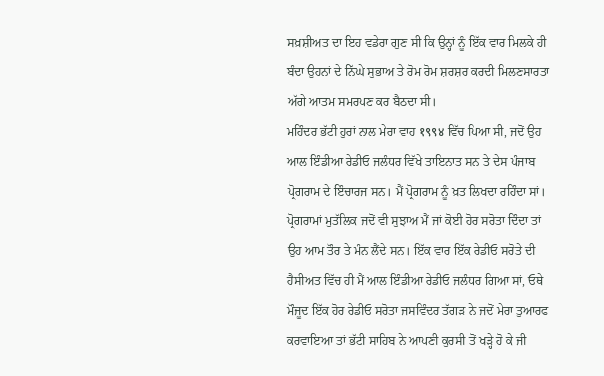ਸਖ਼ਸ਼ੀਅਤ ਦਾ ਇਹ ਵਡੇਰਾ ਗੁਣ ਸੀ ਕਿ ਉਨ੍ਹਾਂ ਨੂੰ ਇੱਕ ਵਾਰ ਮਿਲਕੇ ਹੀ ਬੰਦਾ ਉਹਨਾਂ ਦੇ ਨਿੱਘੇ ਸੁਭਾਅ ਤੇ ਰੋਮ ਰੋਮ ਸ਼ਰਸ਼ਰ ਕਰਦੀ ਮਿਲਣਸਾਰਤਾ ਅੱਗੇ ਆਤਮ ਸਮਰਪਣ ਕਰ ਬੈਠਦਾ ਸੀ।
ਮਹਿੰਦਰ ਭੱਟੀ ਹੁਰਾਂ ਨਾਲ ਮੇਰਾ ਵਾਹ १९९४ ਵਿੱਚ ਪਿਆ ਸੀ, ਜਦੋਂ ਉਹ ਆਲ ਇੰਡੀਆ ਰੇਡੀਓ ਜਲੰਧਰ ਵਿੱਖੇ ਤਾਇਨਾਤ ਸਨ ਤੇ ਦੇਸ ਪੰਜਾਬ ਪ੍ਰੋਗਰਾਮ ਦੇ ਇੰਚਾਰਜ ਸਨ। ਮੈਂ ਪ੍ਰੋਗਰਾਮ ਨੂੰ ਖ਼ਤ ਲਿਖਦਾ ਰਹਿੰਦਾ ਸਾਂ। ਪ੍ਰੋਗਰਾਮਾਂ ਮੁਤੱਲਿਕ ਜਦੋਂ ਵੀ ਸੁਝਾਅ ਮੈਂ ਜਾਂ ਕੋਈ ਹੋਰ ਸਰੋਤਾ ਦਿੰਦਾ ਤਾਂ ਉਹ ਆਮ ਤੌਰ ਤੇ ਮੰਨ ਲੈਂਦੇ ਸਨ। ਇੱਕ ਵਾਰ ਇੱਕ ਰੇਡੀਓ ਸਰੋਤੇ ਦੀ ਹੈਸੀਅਤ ਵਿੱਚ ਹੀ ਮੈਂ ਆਲ ਇੰਡੀਆ ਰੇਡੀਓ ਜਲੰਧਰ ਗਿਆ ਸਾਂ, ਓਥੇ ਮੌਜੂਦ ਇੱਕ ਹੋਰ ਰੇਡੀਓ ਸਰੋਤਾ ਜਸਵਿੰਦਰ ਤੱਗੜ ਨੇ ਜਦੋਂ ਮੇਰਾ ਤੁਆਰਫ ਕਰਵਾਇਆ ਤਾਂ ਭੱਟੀ ਸਾਹਿਬ ਨੇ ਆਪਣੀ ਕੁਰਸੀ ਤੋਂ ਖੜ੍ਹੇ ਹੋ ਕੇ ਜੀ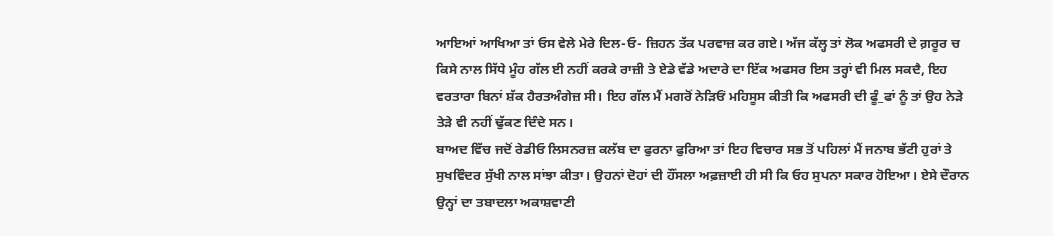ਆਇਆਂ ਆਖਿਆ ਤਾਂ ਓਸ ਵੇਲੇ ਮੇਰੇ ਦਿਲ-ਓ- ਜ਼ਿਹਨ ਤੱਕ ਪਰਵਾਜ਼ ਕਰ ਗਏ। ਅੱਜ ਕੱਲ੍ਹ ਤਾਂ ਲੋਕ ਅਫਸਰੀ ਦੇ ਗ਼ਰੂਰ ਚ ਕਿਸੇ ਨਾਲ ਸਿੱਧੇ ਮੂੰਹ ਗੱਲ ਈ ਨਹੀਂ ਕਰਕੇ ਰਾਜ਼ੀ ਤੇ ਏਡੇ ਵੱਡੇ ਅਦਾਰੇ ਦਾ ਇੱਕ ਅਫਸਰ ਇਸ ਤਰ੍ਹਾਂ ਵੀ ਮਿਲ ਸਕਦੈ, ਇਹ ਵਰਤਾਰਾ ਬਿਨਾਂ ਸ਼ੱਕ ਹੈਰਤਅੰਗੇਜ਼ ਸੀ। ਇਹ ਗੱਲ ਮੈਂ ਮਗਰੋਂ ਨੇੜਿਓਂ ਮਹਿਸੂਸ ਕੀਤੀ ਕਿ ਅਫਸਰੀ ਦੀ ਫੂੰ_ਫਾਂ ਨੂੰ ਤਾਂ ਉਹ ਨੇੜੇ ਤੇੜੇ ਵੀ ਨਹੀਂ ਢੁੱਕਣ ਦਿੰਦੇ ਸਨ।
ਬਾਅਦ ਵਿੱਚ ਜਦੋਂ ਰੇਡੀਓ ਲਿਸਨਰਜ਼ ਕਲੱਬ ਦਾ ਫੁਰਨਾ ਫੁਰਿਆ ਤਾਂ ਇਹ ਵਿਚਾਰ ਸਭ ਤੋਂ ਪਹਿਲਾਂ ਮੈਂ ਜਨਾਬ ਭੱਟੀ ਹੁਰਾਂ ਤੇ ਸੁਖਵਿੰਦਰ ਸੁੱਖੀ ਨਾਲ ਸਾਂਝਾ ਕੀਤਾ। ਉਹਨਾਂ ਦੋਹਾਂ ਦੀ ਹੌਂਸਲਾ ਅਫ਼ਜ਼ਾਈ ਹੀ ਸੀ ਕਿ ਓਹ ਸੁਪਨਾ ਸਕਾਰ ਹੋਇਆ। ਏਸੇ ਦੌਰਾਨ ਉਨ੍ਹਾਂ ਦਾ ਤਬਾਦਲਾ ਅਕਾਸ਼ਵਾਣੀ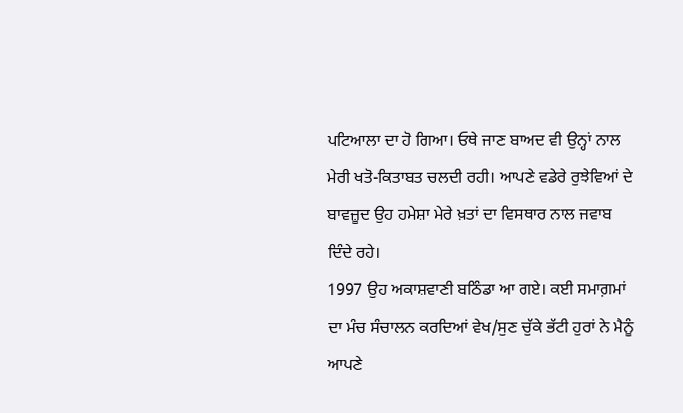ਪਟਿਆਲਾ ਦਾ ਹੋ ਗਿਆ। ਓਥੇ ਜਾਣ ਬਾਅਦ ਵੀ ਉਨ੍ਹਾਂ ਨਾਲ ਮੇਰੀ ਖਤੋ-ਕਿਤਾਬਤ ਚਲਦੀ ਰਹੀ। ਆਪਣੇ ਵਡੇਰੇ ਰੁਝੇਵਿਆਂ ਦੇ ਬਾਵਜ਼ੂਦ ਉਹ ਹਮੇਸ਼ਾ ਮੇਰੇ ਖ਼ਤਾਂ ਦਾ ਵਿਸਥਾਰ ਨਾਲ ਜਵਾਬ ਦਿੰਦੇ ਰਹੇ।
1997 ਉਹ ਅਕਾਸ਼ਵਾਣੀ ਬਠਿੰਡਾ ਆ ਗਏ। ਕਈ ਸਮਾਗ਼ਮਾਂ ਦਾ ਮੰਚ ਸੰਚਾਲਨ ਕਰਦਿਆਂ ਵੇਖ/ਸੁਣ ਚੁੱਕੇ ਭੱਟੀ ਹੁਰਾਂ ਨੇ ਮੈਨੂੰ ਆਪਣੇ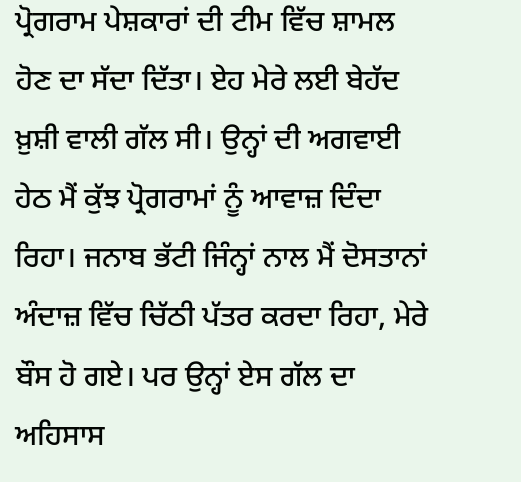ਪ੍ਰੋਗਰਾਮ ਪੇਸ਼ਕਾਰਾਂ ਦੀ ਟੀਮ ਵਿੱਚ ਸ਼ਾਮਲ ਹੋਣ ਦਾ ਸੱਦਾ ਦਿੱਤਾ। ਏਹ ਮੇਰੇ ਲਈ ਬੇਹੱਦ ਖ਼ੁਸ਼ੀ ਵਾਲੀ ਗੱਲ ਸੀ। ਉਨ੍ਹਾਂ ਦੀ ਅਗਵਾਈ ਹੇਠ ਮੈਂ ਕੁੱਝ ਪ੍ਰੋਗਰਾਮਾਂ ਨੂੰ ਆਵਾਜ਼ ਦਿੰਦਾ ਰਿਹਾ। ਜਨਾਬ ਭੱਟੀ ਜਿੰਨ੍ਹਾਂ ਨਾਲ ਮੈਂ ਦੋਸਤਾਨਾਂ ਅੰਦਾਜ਼ ਵਿੱਚ ਚਿੱਠੀ ਪੱਤਰ ਕਰਦਾ ਰਿਹਾ, ਮੇਰੇ ਬੌਸ ਹੋ ਗਏ। ਪਰ ਉਨ੍ਹਾਂ ਏਸ ਗੱਲ ਦਾ ਅਹਿਸਾਸ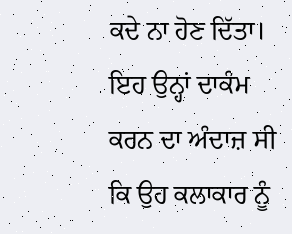ਕਦੇ ਨਾ ਹੋਣ ਦਿੱਤਾ। ਇਹ ਉਨ੍ਹਾਂ ਦਾਕੰਮ ਕਰਨ ਦਾ ਅੰਦਾਜ਼ ਸੀ ਕਿ ਉਹ ਕਲਾਕਾਰ ਨੂੰ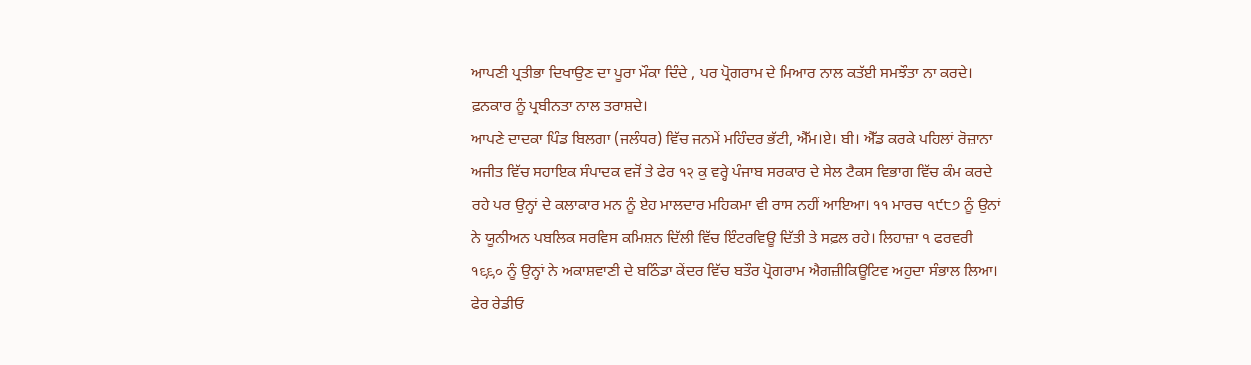ਆਪਣੀ ਪ੍ਰਤੀਭਾ ਦਿਖਾਉਣ ਦਾ ਪੂਰਾ ਮੌਕਾ ਦਿੰਦੇ , ਪਰ ਪ੍ਰੋਗਰਾਮ ਦੇ ਮਿਆਰ ਨਾਲ ਕਤੱਈ ਸਮਝੌਤਾ ਨਾ ਕਰਦੇ। ਫ਼ਨਕਾਰ ਨੂੰ ਪ੍ਰਬੀਨਤਾ ਨਾਲ ਤਰਾਸ਼ਦੇ।
ਆਪਣੇ ਦਾਦਕਾ ਪਿੰਡ ਬਿਲਗਾ (ਜਲੰਧਰ) ਵਿੱਚ ਜਨਮੇਂ ਮਹਿੰਦਰ ਭੱਟੀ, ਐੱਮ।ਏ। ਬੀ। ਐੱਡ ਕਰਕੇ ਪਹਿਲਾਂ ਰੋਜ਼ਾਨਾ ਅਜੀਤ ਵਿੱਚ ਸਹਾਇਕ ਸੰਪਾਦਕ ਵਜੋਂ ਤੇ ਫੇਰ १२ ਕੁ ਵਰ੍ਹੇ ਪੰਜਾਬ ਸਰਕਾਰ ਦੇ ਸੇਲ ਟੈਕਸ ਵਿਭਾਗ ਵਿੱਚ ਕੰਮ ਕਰਦੇ ਰਹੇ ਪਰ ਉਨ੍ਹਾਂ ਦੇ ਕਲਾਕਾਰ ਮਨ ਨੂੰ ਏਹ ਮਾਲਦਾਰ ਮਹਿਕਮਾ ਵੀ ਰਾਸ ਨਹੀਂ ਆਇਆ। ११ ਮਾਰਚ ੧੯੮੭ ਨੂੰ ਉਨਾਂ ਨੇ ਯੂਨੀਅਨ ਪਬਲਿਕ ਸਰਵਿਸ ਕਮਿਸ਼ਨ ਦਿੱਲੀ ਵਿੱਚ ਇੰਟਰਵਿਊ ਦਿੱਤੀ ਤੇ ਸਫ਼ਲ ਰਹੇ। ਲਿਹਾਜ਼ਾ ੧ ਫਰਵਰੀ १९९० ਨੂੰ ਉਨ੍ਹਾਂ ਨੇ ਅਕਾਸ਼ਵਾਣੀ ਦੇ ਬਠਿੰਡਾ ਕੇਂਦਰ ਵਿੱਚ ਬਤੌਰ ਪ੍ਰੋਗਰਾਮ ਐਗਜ਼ੀਕਿਊਟਿਵ ਅਹੁਦਾ ਸੰਭਾਲ ਲਿਆ। ਫੇਰ ਰੇਡੀਓ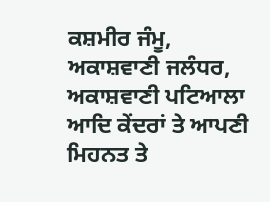ਕਸ਼ਮੀਰ ਜੰਮੂ, ਅਕਾਸ਼ਵਾਣੀ ਜਲੰਧਰ, ਅਕਾਸ਼ਵਾਣੀ ਪਟਿਆਲਾ ਆਦਿ ਕੇਂਦਰਾਂ ਤੇ ਆਪਣੀ ਮਿਹਨਤ ਤੇ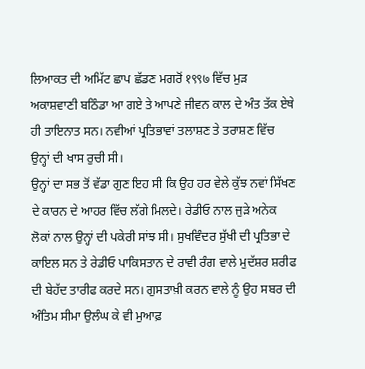ਲਿਆਕਤ ਦੀ ਅਮਿੱਟ ਛਾਪ ਛੱਡਣ ਮਗਰੋਂ १९९७ ਵਿੱਚ ਮੁੜ ਅਕਾਸ਼ਵਾਣੀ ਬਠਿੰਡਾ ਆ ਗਏ ਤੇ ਆਪਣੇ ਜੀਵਨ ਕਾਲ ਦੇ ਅੰਤ ਤੱਕ ਏਥੇ ਹੀ ਤਾਇਨਾਤ ਸਨ। ਨਵੀਆਂ ਪ੍ਰਤਿਭਾਵਾਂ ਤਲਾਸ਼ਣ ਤੇ ਤਰਾਸ਼ਣ ਵਿੱਚ ਉਨ੍ਹਾਂ ਦੀ ਖਾਸ ਰੁਚੀ ਸੀ।
ਉਨ੍ਹਾਂ ਦਾ ਸਭ ਤੋਂ ਵੱਡਾ ਗੁਣ ਇਹ ਸੀ ਕਿ ਉਹ ਹਰ ਵੇਲੇ ਕੁੱਝ ਨਵਾਂ ਸਿੱਖਣ ਦੇ ਕਾਰਨ ਦੇ ਆਹਰ ਵਿੱਚ ਲੱਗੇ ਮਿਲਦੇ। ਰੇਡੀਓ ਨਾਲ ਜੁੜੇ ਅਨੇਕ ਲੋਕਾਂ ਨਾਲ ਉਨ੍ਹਾਂ ਦੀ ਪਕੇਰੀ ਸਾਂਝ ਸੀ। ਸੁਖਵਿੰਦਰ ਸੁੱਖੀ ਦੀ ਪ੍ਰਤਿਭਾ ਦੇ ਕਾਇਲ ਸਨ ਤੇ ਰੇਡੀਓ ਪਾਕਿਸਤਾਨ ਦੇ ਰਾਵੀ ਰੰਗ ਵਾਲੇ ਮੁਦੱਸ਼ਰ ਸ਼ਰੀਫ ਦੀ ਬੇਹੱਦ ਤਾਰੀਫ ਕਰਦੇ ਸਨ। ਗੁਸਤਾਖ਼ੀ ਕਰਨ ਵਾਲੇ ਨੂੰ ਉਹ ਸਬਰ ਦੀ ਅੰਤਿਮ ਸੀਮਾ ਉਲੰਘ ਕੇ ਵੀ ਮੁਆਫ਼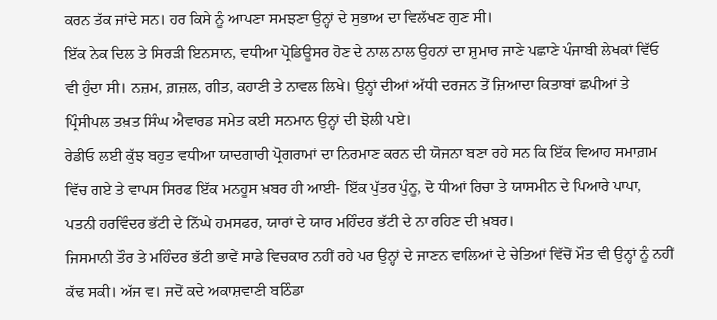ਕਰਨ ਤੱਕ ਜਾਂਦੇ ਸਨ। ਹਰ ਕਿਸੇ ਨੂੰ ਆਪਣਾ ਸਮਝਣਾ ਉਨ੍ਹਾਂ ਦੇ ਸੁਭਾਅ ਦਾ ਵਿਲੱਖਣ ਗੁਣ ਸੀ।
ਇੱਕ ਨੇਕ ਦਿਲ ਤੇ ਸਿਰੜੀ ਇਨਸਾਨ, ਵਧੀਆ ਪ੍ਰੋਡਿਊਸਰ ਹੋਣ ਦੇ ਨਾਲ ਨਾਲ ਉਹਨਾਂ ਦਾ ਸ਼ੁਮਾਰ ਜਾਣੇ ਪਛਾਣੇ ਪੰਜਾਬੀ ਲੇਖਕਾਂ ਵਿੱਓ ਵੀ ਹੁੰਦਾ ਸੀ। ਨਜ਼ਮ, ਗ਼ਜ਼ਲ, ਗੀਤ, ਕਹਾਣੀ ਤੇ ਨਾਵਲ ਲਿਖੇ। ਉਨ੍ਹਾਂ ਦੀਆਂ ਅੱਧੀ ਦਰਜਨ ਤੋਂ ਜ਼ਿਆਦਾ ਕਿਤਾਬਾਂ ਛਪੀਆਂ ਤੇ ਪ੍ਰਿੰਸੀਪਲ ਤਖ਼ਤ ਸਿੰਘ ਐਵਾਰਡ ਸਮੇਤ ਕਈ ਸਨਮਾਨ ਉਨ੍ਹਾਂ ਦੀ ਝੋਲੀ ਪਏ।
ਰੇਡੀਓ ਲਈ ਕੁੱਝ ਬਹੁਤ ਵਧੀਆ ਯਾਦਗਾਰੀ ਪ੍ਰੋਗਰਾਮਾਂ ਦਾ ਨਿਰਮਾਣ ਕਰਨ ਦੀ ਯੋਜਨਾ ਬਣਾ ਰਹੇ ਸਨ ਕਿ ਇੱਕ ਵਿਆਹ ਸਮਾਗ਼ਮ ਵਿੱਚ ਗਏ ਤੇ ਵਾਪਸ ਸਿਰਫ ਇੱਕ ਮਨਹੂਸ ਖ਼ਬਰ ਹੀ ਆਈ- ਇੱਕ ਪੁੱਤਰ ਪੁੰਨੂ, ਦੋ ਧੀਆਂ ਰਿਚਾ ਤੇ ਯਾਸਮੀਨ ਦੇ ਪਿਆਰੇ ਪਾਪਾ, ਪਤਨੀ ਹਰਵਿੰਦਰ ਭੱਟੀ ਦੇ ਨਿੱਘੇ ਹਮਸਫਰ, ਯਾਰਾਂ ਦੇ ਯਾਰ ਮਹਿੰਦਰ ਭੱਟੀ ਦੇ ਨਾ ਰਹਿਣ ਦੀ ਖ਼ਬਰ।
ਜਿਸਮਾਨੀ ਤੌਰ ਤੇ ਮਹਿੰਦਰ ਭੱਟੀ ਭਾਵੇਂ ਸਾਡੇ ਵਿਚਕਾਰ ਨਹੀਂ ਰਹੇ ਪਰ ਉਨ੍ਹਾਂ ਦੇ ਜਾਣਨ ਵਾਲਿਆਂ ਦੇ ਚੇਤਿਆਂ ਵਿੱਚੋਂ ਮੌਤ ਵੀ ਉਨ੍ਹਾਂ ਨੂੰ ਨਹੀਂ ਕੱਢ ਸਕੀ। ਅੱਜ ਵ। ਜਦੋਂ ਕਦੇ ਅਕਾਸ਼ਵਾਣੀ ਬਠਿੰਡਾ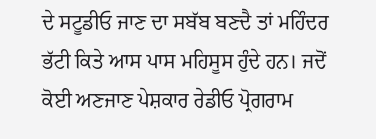ਦੇ ਸਟੂਡੀਓ ਜਾਣ ਦਾ ਸਬੱਬ ਬਣਦੈ ਤਾਂ ਮਹਿੰਦਰ ਭੱਟੀ ਕਿਤੇ ਆਸ ਪਾਸ ਮਹਿਸੂਸ ਹੁੰਦੇ ਹਨ। ਜਦੋਂ ਕੋਈ ਅਣਜਾਣ ਪੇਸ਼ਕਾਰ ਰੇਡੀਓ ਪ੍ਰੋਗਰਾਮ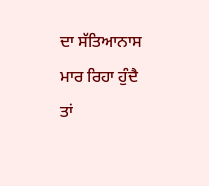ਦਾ ਸੱਤਿਆਨਾਸ ਮਾਰ ਰਿਹਾ ਹੁੰਦੈ ਤਾਂ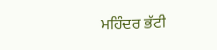ਮਹਿੰਦਰ ਭੱਟੀ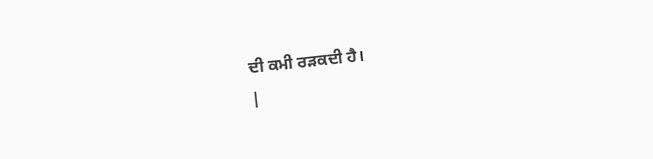ਦੀ ਕਮੀ ਰੜਕਦੀ ਹੈ।
|